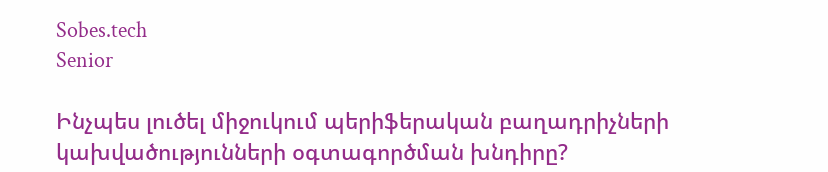Sobes.tech
Senior

Ինչպես լուծել միջուկում պերիֆերական բաղադրիչների կախվածությունների օգտագործման խնդիրը?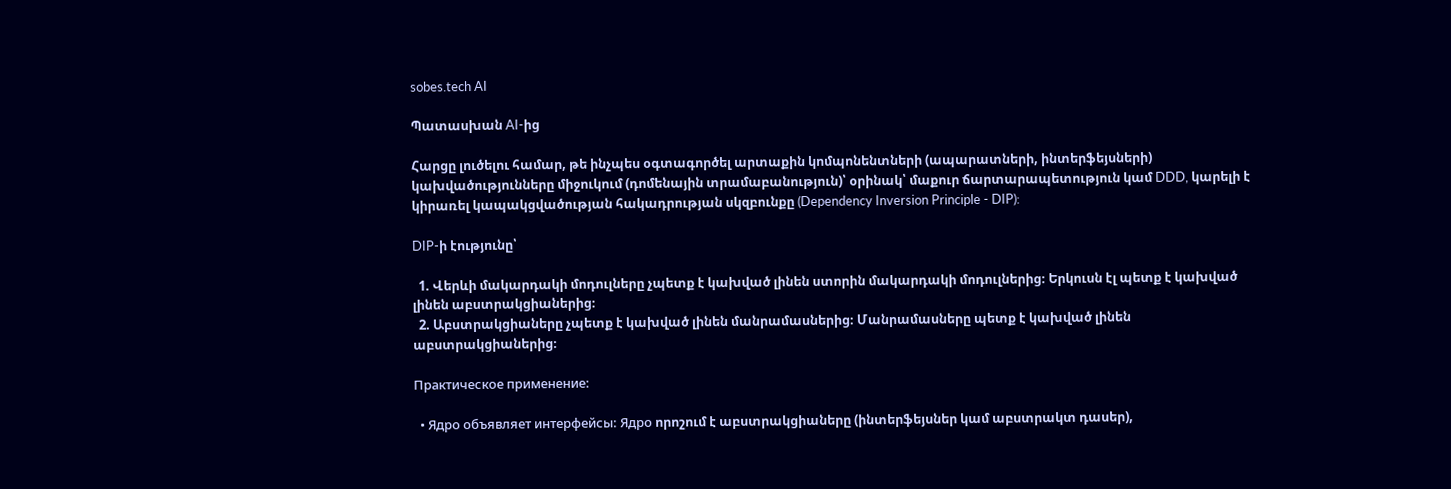sobes.tech AI

Պատասխան AI-ից

Հարցը լուծելու համար, թե ինչպես օգտագործել արտաքին կոմպոնենտների (ապարատների, ինտերֆեյսների) կախվածությունները միջուկում (դոմենային տրամաբանություն)՝ օրինակ՝ մաքուր ճարտարապետություն կամ DDD, կարելի է կիրառել կապակցվածության հակադրության սկզբունքը (Dependency Inversion Principle - DIP):

DIP-ի էությունը՝

  1. Վերևի մակարդակի մոդուլները չպետք է կախված լինեն ստորին մակարդակի մոդուլներից։ Երկուսն էլ պետք է կախված լինեն աբստրակցիաներից։
  2. Աբստրակցիաները չպետք է կախված լինեն մանրամասներից։ Մանրամասները պետք է կախված լինեն աբստրակցիաներից։

Практическое применение:

  • Ядро объявляет интерфейсы: Ядро որոշում է աբստրակցիաները (ինտերֆեյսներ կամ աբստրակտ դասեր),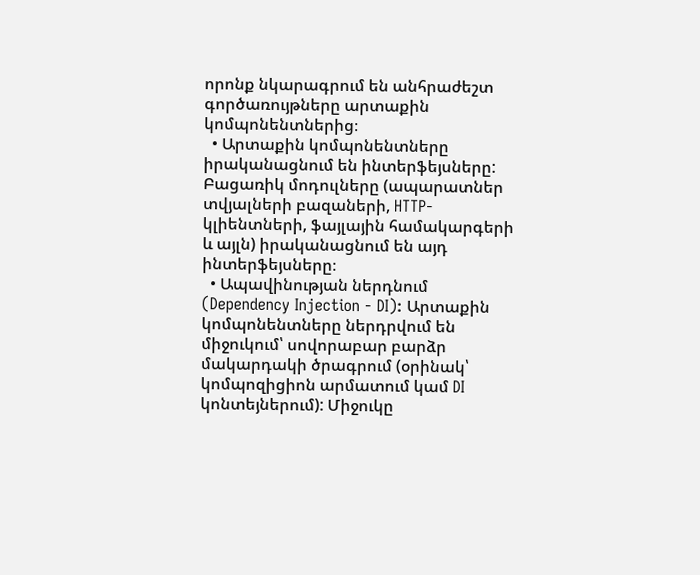որոնք նկարագրում են անհրաժեշտ գործառույթները արտաքին կոմպոնենտներից։
  • Արտաքին կոմպոնենտները իրականացնում են ինտերֆեյսները: Բացառիկ մոդուլները (ապարատներ տվյալների բազաների, HTTP-կլիենտների, ֆայլային համակարգերի և այլն) իրականացնում են այդ ինտերֆեյսները։
  • Ապավինության ներդնում (Dependency Injection - DI): Արտաքին կոմպոնենտները ներդրվում են միջուկում՝ սովորաբար բարձր մակարդակի ծրագրում (օրինակ՝ կոմպոզիցիոն արմատում կամ DI կոնտեյներում): Միջուկը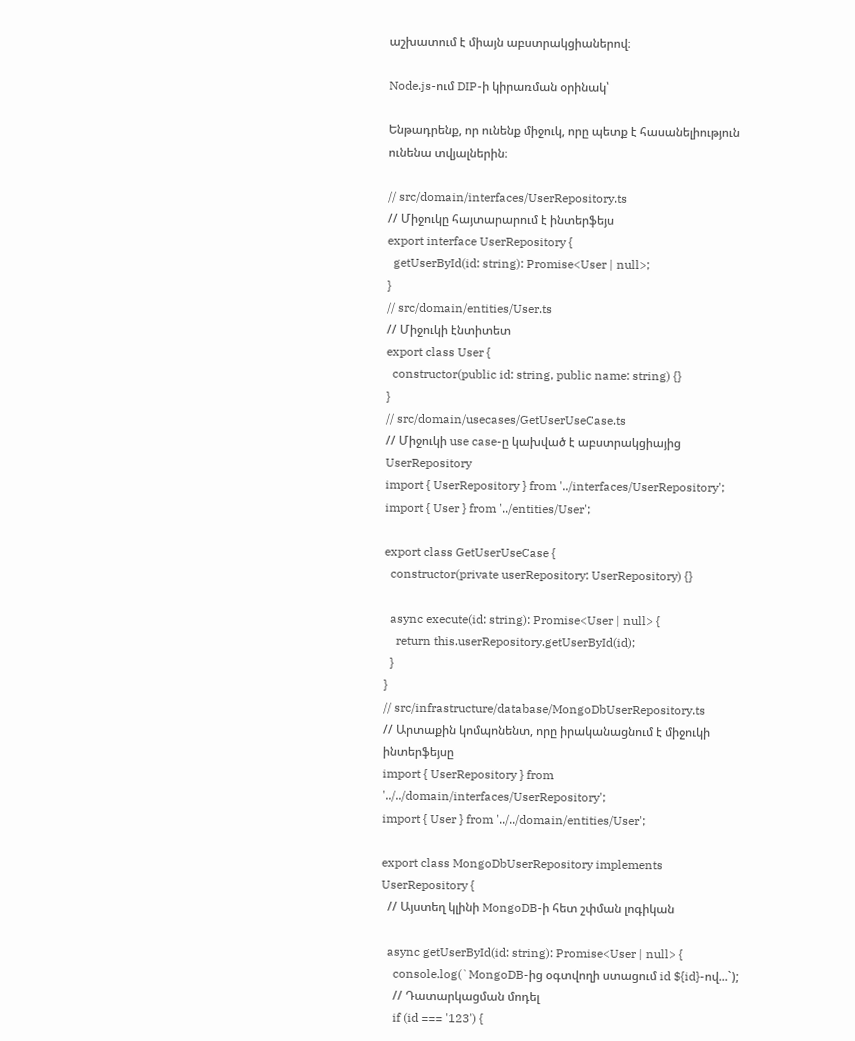աշխատում է միայն աբստրակցիաներով։

Node.js-ում DIP-ի կիրառման օրինակ՝

Ենթադրենք, որ ունենք միջուկ, որը պետք է հասանելիություն ունենա տվյալներին։

// src/domain/interfaces/UserRepository.ts
// Միջուկը հայտարարում է ինտերֆեյս
export interface UserRepository {
  getUserById(id: string): Promise<User | null>;
}
// src/domain/entities/User.ts
// Միջուկի էնտիտետ
export class User {
  constructor(public id: string, public name: string) {}
}
// src/domain/usecases/GetUserUseCase.ts
// Միջուկի use case-ը կախված է աբստրակցիայից UserRepository
import { UserRepository } from '../interfaces/UserRepository';
import { User } from '../entities/User';

export class GetUserUseCase {
  constructor(private userRepository: UserRepository) {}

  async execute(id: string): Promise<User | null> {
    return this.userRepository.getUserById(id);
  }
}
// src/infrastructure/database/MongoDbUserRepository.ts
// Արտաքին կոմպոնենտ, որը իրականացնում է միջուկի ինտերֆեյսը
import { UserRepository } from '../../domain/interfaces/UserRepository';
import { User } from '../../domain/entities/User';

export class MongoDbUserRepository implements UserRepository {
  // Այստեղ կլինի MongoDB-ի հետ շփման լոգիկան

  async getUserById(id: string): Promise<User | null> {
    console.log(`MongoDB-ից օգտվողի ստացում id ${id}-ով...`);
    // Դատարկացման մոդել
    if (id === '123') {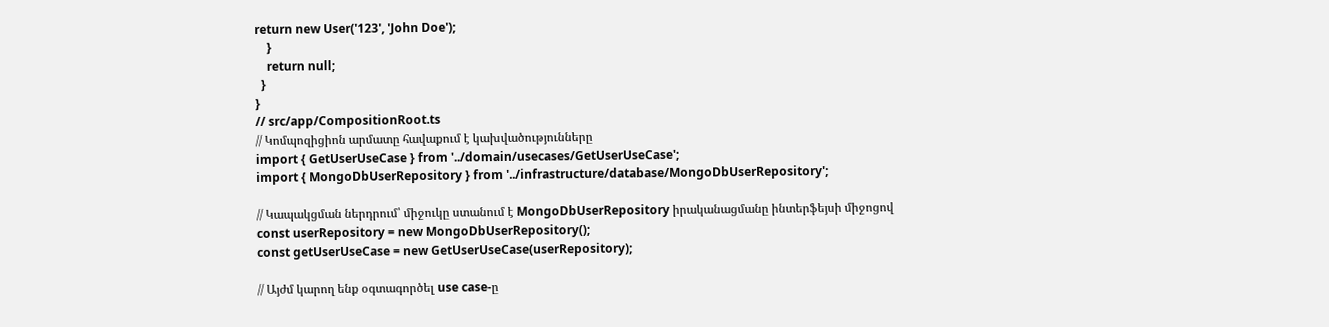return new User('123', 'John Doe');
    }
    return null;
  }
}
// src/app/CompositionRoot.ts
// Կոմպոզիցիոն արմատը հավաքում է կախվածությունները
import { GetUserUseCase } from '../domain/usecases/GetUserUseCase';
import { MongoDbUserRepository } from '../infrastructure/database/MongoDbUserRepository';

// Կապակցման ներդրում՝ միջուկը ստանում է MongoDbUserRepository իրականացմանը ինտերֆեյսի միջոցով
const userRepository = new MongoDbUserRepository();
const getUserUseCase = new GetUserUseCase(userRepository);

// Այժմ կարող ենք օգտագործել use case-ը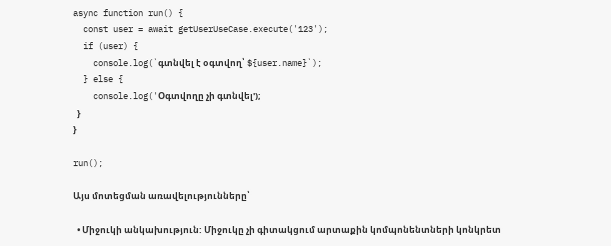async function run() {
  const user = await getUserUseCase.execute('123');
  if (user) {
    console.log(`գտնվել է օգտվող՝ ${user.name}`);
  } else {
    console.log('Օգտվողը չի գտնվել');
  }
}

run();

Այս մոտեցման առավելությունները՝

  • Միջուկի անկախություն: Միջուկը չի գիտակցում արտաքին կոմպոնենտների կոնկրետ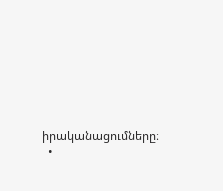իրականացումները։
  •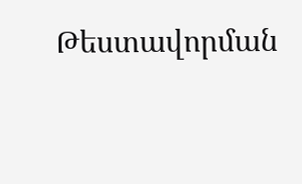Թեստավորման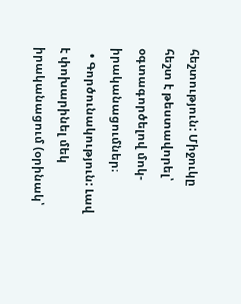հեշտություն: Միջուկը հեշտ է թեստավորել՝ օգտագործելով մոկ-իրականացումներ։
  • Գործունակություն: Լավ է փոխարինել մեկ իրականացում (օրինակ՝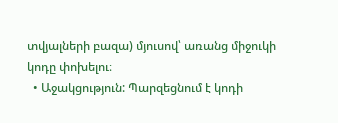տվյալների բազա) մյուսով՝ առանց միջուկի կոդը փոխելու։
  • Աջակցություն: Պարզեցնում է կոդի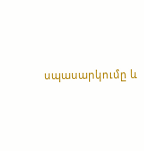սպասարկումը և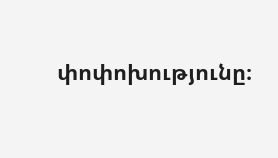փոփոխությունը։